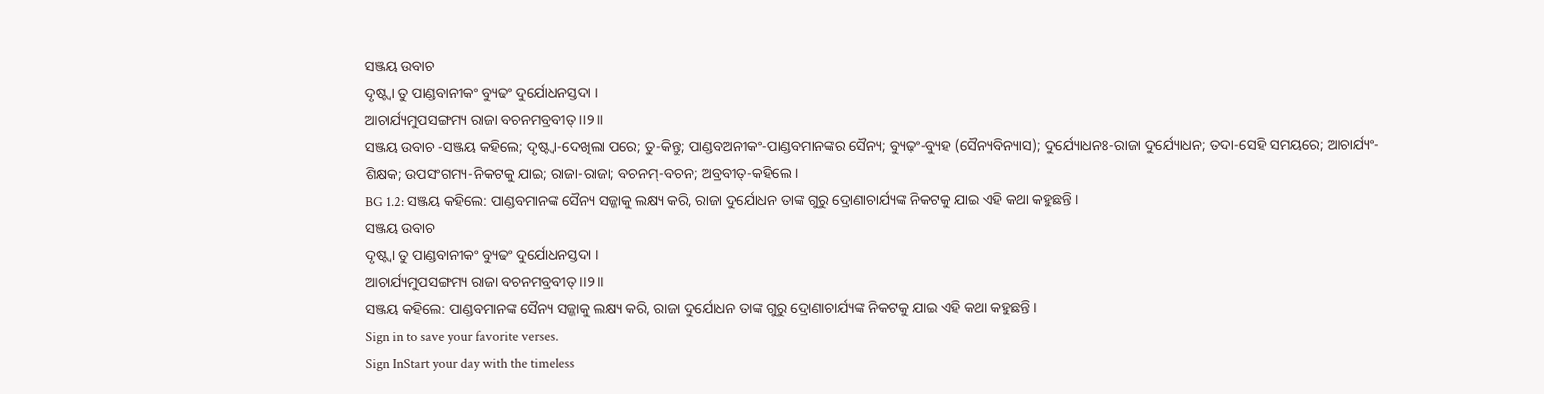ସଞ୍ଜୟ ଉବାଚ
ଦୃଷ୍ଟ୍ୱା ତୁ ପାଣ୍ଡବାନୀକଂ ବ୍ୟୁଢଂ ଦୁର୍ଯୋଧନସ୍ତଦା ।
ଆଚାର୍ଯ୍ୟମୁପସଙ୍ଗମ୍ୟ ରାଜା ବଚନମବ୍ରବୀତ୍ ।।୨।।
ସଞ୍ଜୟ ଉବାଚ -ସଞ୍ଜୟ କହିଲେ; ଦୃଷ୍ଟ୍ୱା-ଦେଖିଲା ପରେ; ତୁ-କିନ୍ତୁ; ପାଣ୍ଡବଅନୀକଂ-ପାଣ୍ଡବମାନଙ୍କର ସୈନ୍ୟ; ବ୍ୟୁଢ଼ଂ-ବ୍ୟୁହ (ସୈନ୍ୟବିନ୍ୟାସ); ଦୁର୍ଯ୍ୟୋଧନଃ-ରାଜା ଦୁର୍ଯ୍ୟୋଧନ; ତଦା-ସେହି ସମୟରେ; ଆଚାର୍ଯ୍ୟଂ-ଶିକ୍ଷକ; ଉପସଂଗମ୍ୟ-ନିକଟକୁ ଯାଇ; ରାଜା-ରାଜା; ବଚନମ୍-ବଚନ; ଅବ୍ରବୀତ୍-କହିଲେ ।
BG 1.2: ସଞ୍ଜୟ କହିଲେ: ପାଣ୍ଡବମାନଙ୍କ ସୈନ୍ୟ ସଜ୍ଜାକୁ ଲକ୍ଷ୍ୟ କରି, ରାଜା ଦୁର୍ଯୋଧନ ତାଙ୍କ ଗୁରୁ ଦ୍ରୋଣାଚାର୍ଯ୍ୟଙ୍କ ନିକଟକୁ ଯାଇ ଏହି କଥା କହୁଛନ୍ତି ।
ସଞ୍ଜୟ ଉବାଚ
ଦୃଷ୍ଟ୍ୱା ତୁ ପାଣ୍ଡବାନୀକଂ ବ୍ୟୁଢଂ ଦୁର୍ଯୋଧନସ୍ତଦା ।
ଆଚାର୍ଯ୍ୟମୁପସଙ୍ଗମ୍ୟ ରାଜା ବଚନମବ୍ରବୀତ୍ ।।୨।।
ସଞ୍ଜୟ କହିଲେ: ପାଣ୍ଡବମାନଙ୍କ ସୈନ୍ୟ ସଜ୍ଜାକୁ ଲକ୍ଷ୍ୟ କରି, ରାଜା ଦୁର୍ଯୋଧନ ତାଙ୍କ ଗୁରୁ ଦ୍ରୋଣାଚାର୍ଯ୍ୟଙ୍କ ନିକଟକୁ ଯାଇ ଏହି କଥା କହୁଛନ୍ତି ।
Sign in to save your favorite verses.
Sign InStart your day with the timeless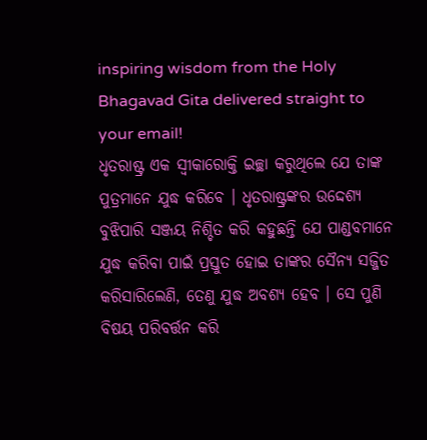inspiring wisdom from the Holy Bhagavad Gita delivered straight to your email!
ଧୃତରାଷ୍ଟ୍ର ଏକ ସ୍ୱୀକାରୋକ୍ତି ଇଚ୍ଛା କରୁଥିଲେ ଯେ ତାଙ୍କ ପୁତ୍ରମାନେ ଯୁଦ୍ଧ କରିବେ । ଧୃତରାଷ୍ଟ୍ରଙ୍କର ଉଦ୍ଦେଶ୍ୟ ବୁଝିପାରି ସଞ୍ଜୟ ନିଶ୍ଚିତ କରି କହୁଛନ୍ତି ଯେ ପାଣ୍ଡବମାନେ ଯୁଦ୍ଧ କରିବା ପାଇଁ ପ୍ରସ୍ତୁତ ହୋଇ ତାଙ୍କର ସୈନ୍ୟ ସଜ୍ଜିତ କରିସାରିଲେଣି, ତେଣୁ ଯୁଦ୍ଧ ଅବଶ୍ୟ ହେବ । ସେ ପୁଣି ବିଷୟ ପରିବର୍ତ୍ତନ କରି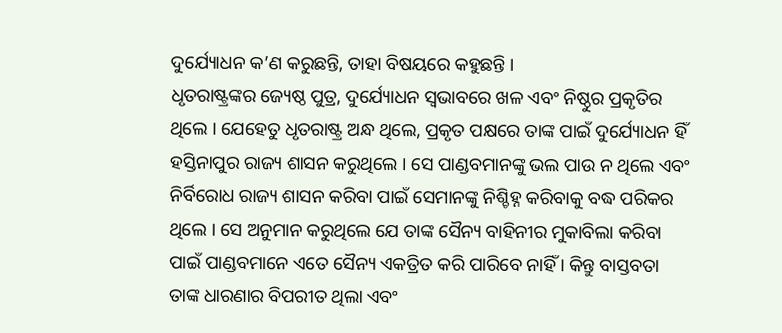ଦୁର୍ଯ୍ୟୋଧନ କ’ଣ କରୁଛନ୍ତି, ତାହା ବିଷୟରେ କହୁଛନ୍ତି ।
ଧୃତରାଷ୍ଟ୍ରଙ୍କର ଜ୍ୟେଷ୍ଠ ପୁତ୍ର, ଦୁର୍ଯ୍ୟୋଧନ ସ୍ୱଭାବରେ ଖଳ ଏବଂ ନିଷ୍ଠୁର ପ୍ରକୃତିର ଥିଲେ । ଯେହେତୁ ଧୃତରାଷ୍ଟ୍ର ଅନ୍ଧ ଥିଲେ, ପ୍ରକୃତ ପକ୍ଷରେ ତାଙ୍କ ପାଇଁ ଦୁର୍ଯ୍ୟୋଧନ ହିଁ ହସ୍ତିନାପୁର ରାଜ୍ୟ ଶାସନ କରୁଥିଲେ । ସେ ପାଣ୍ଡବମାନଙ୍କୁ ଭଲ ପାଉ ନ ଥିଲେ ଏବଂ ନିର୍ବିରୋଧ ରାଜ୍ୟ ଶାସନ କରିବା ପାଇଁ ସେମାନଙ୍କୁ ନିଶ୍ଚିହ୍ନ କରିବାକୁ ବଦ୍ଧ ପରିକର ଥିଲେ । ସେ ଅନୁମାନ କରୁଥିଲେ ଯେ ତାଙ୍କ ସୈନ୍ୟ ବାହିନୀର ମୁକାବିଲା କରିବା ପାଇଁ ପାଣ୍ଡବମାନେ ଏତେ ସୈନ୍ୟ ଏକତ୍ରିତ କରି ପାରିବେ ନାହିଁ । କିନ୍ତୁ ବାସ୍ତବତା ତାଙ୍କ ଧାରଣାର ବିପରୀତ ଥିଲା ଏବଂ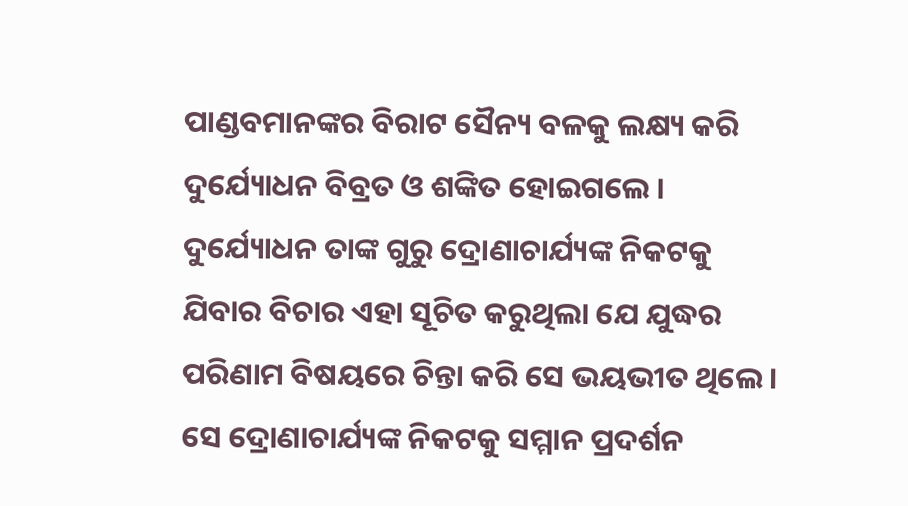ପାଣ୍ଡବମାନଙ୍କର ବିରାଟ ସୈନ୍ୟ ବଳକୁ ଲକ୍ଷ୍ୟ କରି ଦୁର୍ଯ୍ୟୋଧନ ବିବ୍ରତ ଓ ଶଙ୍କିତ ହୋଇଗଲେ ।
ଦୁର୍ଯ୍ୟୋଧନ ତାଙ୍କ ଗୁରୁ ଦ୍ରୋଣାଚାର୍ଯ୍ୟଙ୍କ ନିକଟକୁ ଯିବାର ବିଚାର ଏହା ସୂଚିତ କରୁଥିଲା ଯେ ଯୁଦ୍ଧର ପରିଣାମ ବିଷୟରେ ଚିନ୍ତା କରି ସେ ଭୟଭୀତ ଥିଲେ । ସେ ଦ୍ରୋଣାଚାର୍ଯ୍ୟଙ୍କ ନିକଟକୁ ସମ୍ମାନ ପ୍ରଦର୍ଶନ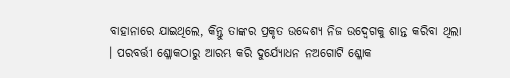ବାହାନାରେ ଯାଇଥିଲେ, କିନ୍ତୁ ତାଙ୍କର ପ୍ରକୃତ ଉଦ୍ଦେଶ୍ୟ ନିଜ ଉଦ୍ବେଗକୁ ଶାନ୍ତ କରିବା ଥିଲା । ପରବର୍ତ୍ତୀ ଶ୍ଳୋକଠାରୁ ଆରମ୍ଭ କରି ଦୁର୍ଯ୍ୟୋଧନ ନଅଗୋଟି ଶ୍ଳୋକ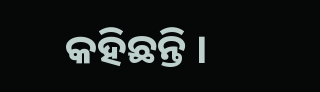କହିଛନ୍ତି ।